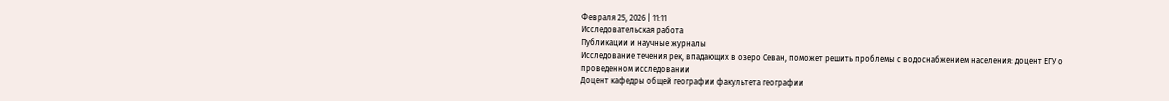Февраля 25, 2026 | 11:11
Исследовательская работа
Публикации и научные журналы
Исследование течения рек, впадающих в озеро Севан, поможет решить проблемы с водоснабжением населения: доцент ЕГУ о проведенном исследовании
Доцент кафедры общей географии факультета географии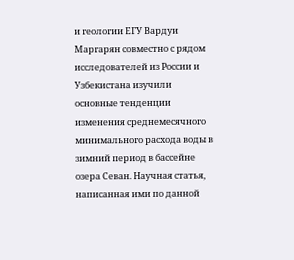и геологии ЕГУ Вардуи Маргарян совместно с рядом исследователей из России и Узбекистана изучили основные тенденции изменения среднемесячного минимального расхода воды в зимний период в бассейне озера Севан. Научная статья, написанная ими по данной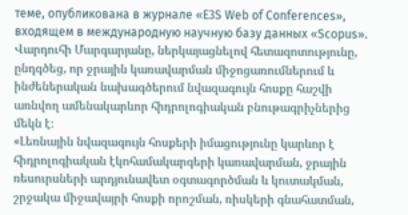теме, опубликована в журнале «E3S Web of Conferences», входящем в международную научную базу данных «Scopus».
Վարդուհի Մարգարյանը, ներկայացնելով հետազոտությունը, ընդգծեց, որ ջրային կառավարման միջոցառումներում և ինժեներական նախագծերում նվազագույն հոսքը հաշվի առնվող ամենակարևոր հիդրոլոգիական բնութագրիչներից մեկն է։
«Լեռնային նվազագույն հոսքերի իմացությունը կարևոր է հիդրոլոգիական էկոհամակարգերի կառավարման, ջրային ռեսուրսների արդյունավետ օգտագործման և կուտակման, շրջակա միջավայրի հոսքի որոշման, ռիսկերի գնահատման,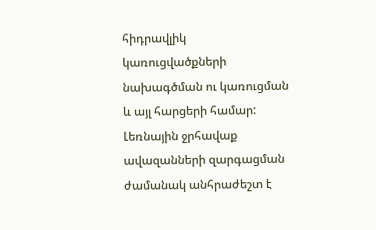հիդրավլիկ կառուցվածքների նախագծման ու կառուցման և այլ հարցերի համար: Լեռնային ջրհավաք ավազանների զարգացման ժամանակ անհրաժեշտ է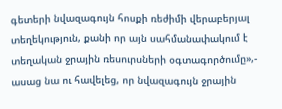գետերի նվազագույն հոսքի ռեժիմի վերաբերյալ տեղեկություն, քանի որ այն սահմանափակում է տեղական ջրային ռեսուրսների օգտագործումը»,- ասաց նա ու հավելեց, որ նվազագույն ջրային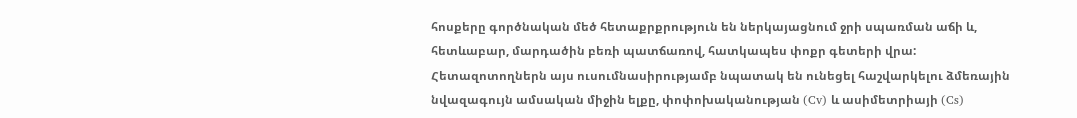հոսքերը գործնական մեծ հետաքրքրություն են ներկայացնում ջրի սպառման աճի և, հետևաբար, մարդածին բեռի պատճառով, հատկապես փոքր գետերի վրա:
Հետազոտողներն այս ուսումնասիրությամբ նպատակ են ունեցել հաշվարկելու ձմեռային նվազագույն ամսական միջին ելքը, փոփոխականության (Cv) և ասիմետրիայի (Cs)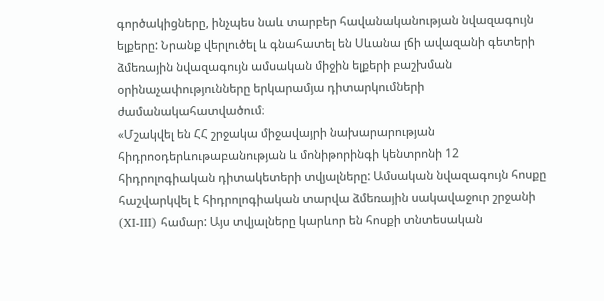գործակիցները, ինչպես նաև տարբեր հավանականության նվազագույն ելքերը: Նրանք վերլուծել և գնահատել են Սևանա լճի ավազանի գետերի ձմեռային նվազագույն ամսական միջին ելքերի բաշխման օրինաչափությունները երկարամյա դիտարկումների ժամանակահատվածում։
«Մշակվել են ՀՀ շրջակա միջավայրի նախարարության հիդրոօդերևութաբանության և մոնիթորինգի կենտրոնի 12 հիդրոլոգիական դիտակետերի տվյալները: Ամսական նվազագույն հոսքը հաշվարկվել է հիդրոլոգիական տարվա ձմեռային սակավաջուր շրջանի (XI-III) համար: Այս տվյալները կարևոր են հոսքի տնտեսական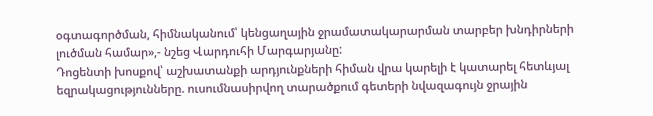օգտագործման, հիմնականում՝ կենցաղային ջրամատակարարման տարբեր խնդիրների լուծման համար»,- նշեց Վարդուհի Մարգարյանը:
Դոցենտի խոսքով՝ աշխատանքի արդյունքների հիման վրա կարելի է կատարել հետևյալ եզրակացությունները. ուսումնասիրվող տարածքում գետերի նվազագույն ջրային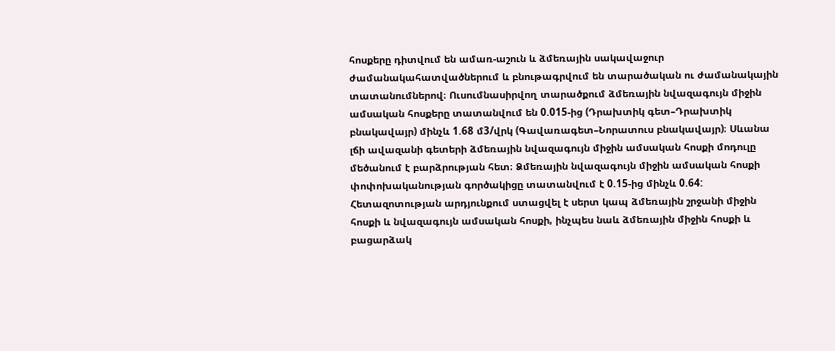հոսքերը դիտվում են ամառ-աշուն և ձմեռային սակավաջուր ժամանակահատվածներում և բնութագրվում են տարածական ու ժամանակային տատանումներով։ Ուսումնասիրվող տարածքում ձմեռային նվազագույն միջին ամսական հոսքերը տատանվում են 0.015-ից (Դրախտիկ գետ–Դրախտիկ բնակավայր) մինչև 1.68 մ3/վրկ (Գավառագետ–Նորատուս բնակավայր)։ Սևանա լճի ավազանի գետերի ձմեռային նվազագույն միջին ամսական հոսքի մոդուլը մեծանում է բարձրության հետ։ Ձմեռային նվազագույն միջին ամսական հոսքի փոփոխականության գործակիցը տատանվում է 0.15-ից մինչև 0.64:
Հետազոտության արդյունքում ստացվել է սերտ կապ ձմեռային շրջանի միջին հոսքի և նվազագույն ամսական հոսքի, ինչպես նաև ձմեռային միջին հոսքի և բացարձակ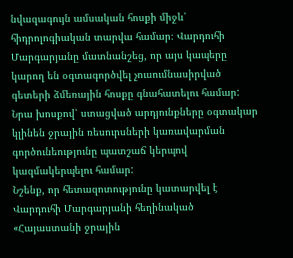նվազագույն ամսական հոսքի միջև՝ հիդրոլոգիական տարվա համար։ Վարդուհի Մարգարյանը մատնանշեց, որ այս կապերը կարող են օգտագործվել չուսումնասիրված գետերի ձմեռային հոսքը գնահատելու համար:
Նրա խոսքով՝ ստացված արդյունքները օգտակար կլինեն ջրային ռեսուրսների կառավարման գործունեությունը պատշաճ կերպով կազմակերպելու համար:
Նշենք, որ հետազոտությունը կատարվել է Վարդուհի Մարգարյանի հեղինակած «Հայաստանի ջրային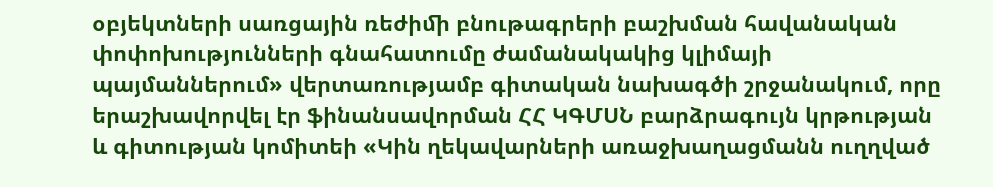օբյեկտների սառցային ռեժիﬕ բնութագրերի բաշխման հավանական փոփոխությունների գնահատումը ժամանակակից կլիմայի պայմաններում» վերտառությամբ գիտական նախագծի շրջանակում, որը երաշխավորվել էր ֆինանսավորման ՀՀ ԿԳՄՍՆ բարձրագույն կրթության և գիտության կոմիտեի «Կին ղեկավարների առաջխաղացմանն ուղղված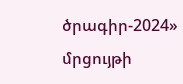ծրագիր-2024» մրցույթի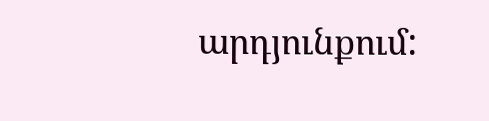արդյունքում: